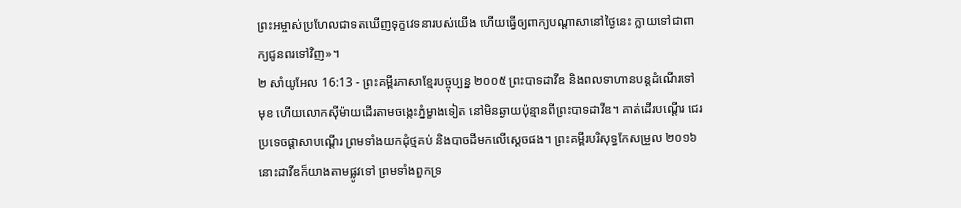ព្រះអម្ចាស់ប្រហែលជាទតឃើញទុក្ខវេទនារបស់យើង ហើយធ្វើឲ្យពាក្យបណ្ដាសានៅថ្ងៃនេះ ក្លាយទៅជាពាក្យជូនពរទៅវិញ»។
២ សាំយូអែល 16:13 - ព្រះគម្ពីរភាសាខ្មែរបច្ចុប្បន្ន ២០០៥ ព្រះបាទដាវីឌ និងពលទាហានបន្តដំណើរទៅមុខ ហើយលោកស៊ីម៉ាយដើរតាមចង្កេះភ្នំម្ខាងទៀត នៅមិនឆ្ងាយប៉ុន្មានពីព្រះបាទដាវីឌ។ គាត់ដើរបណ្ដើរ ជេរប្រទេចផ្ដាសាបណ្ដើរ ព្រមទាំងយកដុំថ្មគប់ និងបាចដីមកលើស្ដេចផង។ ព្រះគម្ពីរបរិសុទ្ធកែសម្រួល ២០១៦ នោះដាវីឌក៏យាងតាមផ្លូវទៅ ព្រមទាំងពួកទ្រ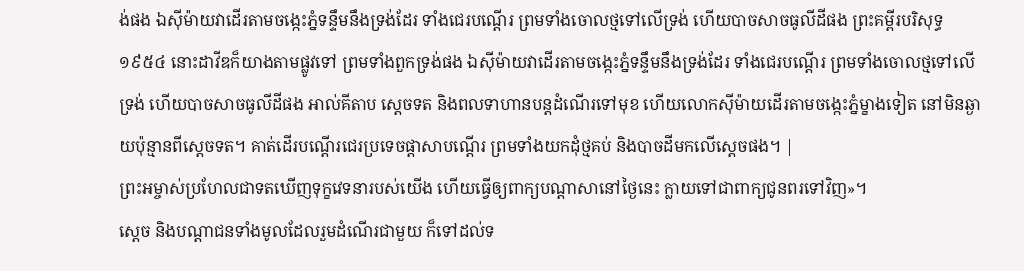ង់ផង ឯស៊ីម៉ាយវាដើរតាមចង្កេះភ្នំទន្ទឹមនឹងទ្រង់ដែរ ទាំងជេរបណ្តើរ ព្រមទាំងចោលថ្មទៅលើទ្រង់ ហើយបាចសាចធូលីដីផង ព្រះគម្ពីរបរិសុទ្ធ ១៩៥៤ នោះដាវីឌក៏យាងតាមផ្លូវទៅ ព្រមទាំងពួកទ្រង់ផង ឯស៊ីម៉ាយវាដើរតាមចង្កេះភ្នំទន្ទឹមនឹងទ្រង់ដែរ ទាំងជេរបណ្តើរ ព្រមទាំងចោលថ្មទៅលើទ្រង់ ហើយបាចសាចធូលីដីផង អាល់គីតាប ស្តេចទត និងពលទាហានបន្តដំណើរទៅមុខ ហើយលោកស៊ីម៉ាយដើរតាមចង្កេះភ្នំម្ខាងទៀត នៅមិនឆ្ងាយប៉ុន្មានពីស្តេចទត។ គាត់ដើរបណ្តើរជេរប្រទេចផ្តាសាបណ្តើរ ព្រមទាំងយកដុំថ្មគប់ និងបាចដីមកលើស្តេចផង។ |
ព្រះអម្ចាស់ប្រហែលជាទតឃើញទុក្ខវេទនារបស់យើង ហើយធ្វើឲ្យពាក្យបណ្ដាសានៅថ្ងៃនេះ ក្លាយទៅជាពាក្យជូនពរទៅវិញ»។
ស្ដេច និងបណ្ដាជនទាំងមូលដែលរួមដំណើរជាមួយ ក៏ទៅដល់ទ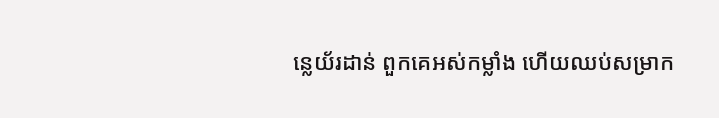ន្លេយ័រដាន់ ពួកគេអស់កម្លាំង ហើយឈប់សម្រាក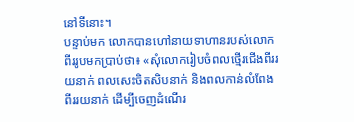នៅទីនោះ។
បន្ទាប់មក លោកបានហៅនាយទាហានរបស់លោកពីររូបមកប្រាប់ថា៖ «សុំលោករៀបចំពលថ្មើរជើងពីររយនាក់ ពលសេះចិតសិបនាក់ និងពលកាន់លំពែងពីររយនាក់ ដើម្បីចេញដំណើរ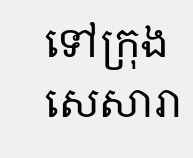ទៅក្រុងសេសារា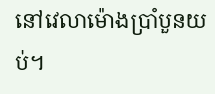នៅវេលាម៉ោងប្រាំបួនយប់។